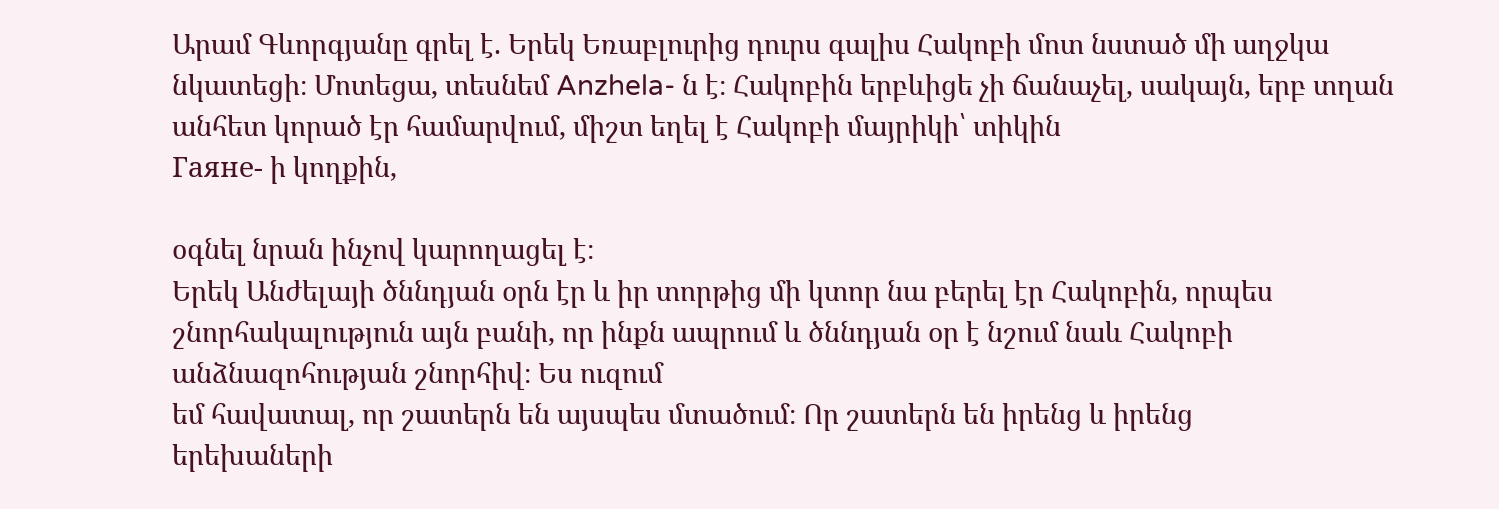Արամ Գևորգյանը գրել է. Երեկ Եռաբլուրից դուրս գալիս Հակոբի մոտ նստած մի աղջկա նկատեցի։ Մոտեցա, տեսնեմ Anzhela- ն է։ Հակոբին երբևիցե չի ճանաչել, սակայն, երբ տղան անհետ կորած էր համարվում, միշտ եղել է Հակոբի մայրիկի՝ տիկին
Гаяне- ի կողքին,

օգնել նրան ինչով կարողացել է։
Երեկ Անժելայի ծննդյան օրն էր և իր տորթից մի կտոր նա բերել էր Հակոբին, որպես շնորհակալություն այն բանի, որ ինքն ապրում և ծննդյան օր է նշում նաև Հակոբի անձնազոհության շնորհիվ։ Ես ուզում
եմ հավատալ, որ շատերն են այսպես մտածում։ Որ շատերն են իրենց և իրենց
երեխաների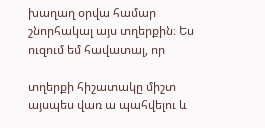խաղաղ օրվա համար շնորհակալ այս տղերքին։ Ես ուզում եմ հավատալ, որ

տղերքի հիշատակը միշտ այսպես վառ ա պահվելու և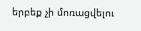երբեք չի մոռացվելու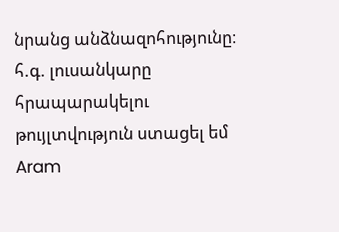նրանց անձնազոհությունը։ հ.գ. լուսանկարը հրապարակելու թույլտվություն ստացել եմ
Aram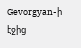Gevorgyan-ի էջից